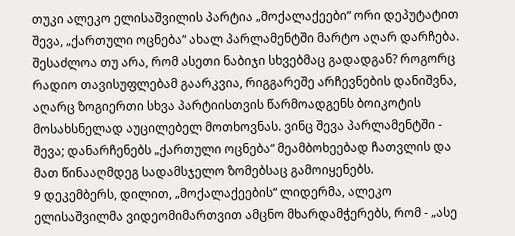თუკი ალეკო ელისაშვილის პარტია „მოქალაქეები“ ორი დეპუტატით შევა, „ქართული ოცნება“ ახალ პარლამენტში მარტო აღარ დარჩება. შესაძლოა თუ არა, რომ ასეთი ნაბიჯი სხვებმაც გადადგან? როგორც რადიო თავისუფლებამ გაარკვია, რიგგარეშე არჩევნების დანიშვნა, აღარც ზოგიერთი სხვა პარტიისთვის წარმოადგენს ბოიკოტის მოსახსნელად აუცილებელ მოთხოვნას. ვინც შევა პარლამენტში - შევა; დანარჩენებს „ქართული ოცნება“ მეამბოხეებად ჩათვლის და მათ წინააღმდეგ სადამსჯელო ზომებსაც გამოიყენებს.
9 დეკემბერს, დილით, „მოქალაქეების“ ლიდერმა, ალეკო ელისაშვილმა ვიდეომიმართვით ამცნო მხარდამჭერებს, რომ - „ასე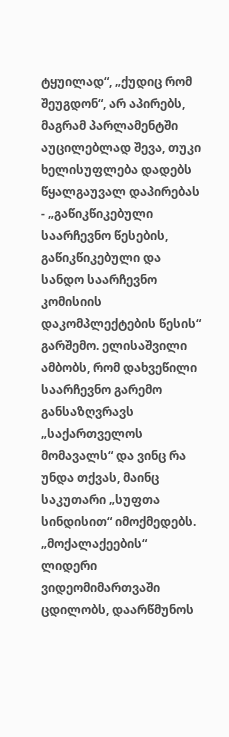ტყუილად“, „ქუდიც რომ შეუგდონ“, არ აპირებს, მაგრამ პარლამენტში აუცილებლად შევა, თუკი ხელისუფლება დადებს წყალგაუვალ დაპირებას - „გაწიკწიკებული საარჩევნო წესების, გაწიკწიკებული და სანდო საარჩევნო კომისიის დაკომპლექტების წესის“ გარშემო. ელისაშვილი ამბობს, რომ დახვეწილი საარჩევნო გარემო განსაზღვრავს „საქართველოს მომავალს“ და ვინც რა უნდა თქვას, მაინც საკუთარი „სუფთა სინდისით“ იმოქმედებს.
„მოქალაქეების“ ლიდერი ვიდეომიმართვაში ცდილობს, დაარწმუნოს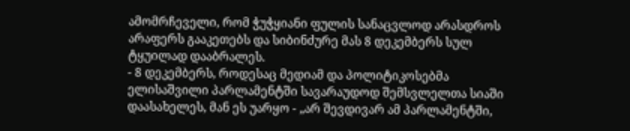ამომრჩეველი, რომ ჭუჭყიანი ფულის სანაცვლოდ არასდროს არაფერს გააკეთებს და სიბინძურე მას 8 დეკემბერს სულ ტყუილად დააბრალეს.
- 8 დეკემბერს, როდესაც მედიამ და პოლიტიკოსებმა ელისაშვილი პარლამენტში სავარაუდოდ შემსვლელთა სიაში დაასახელეს, მან ეს უარყო - „არ შევდივარ ამ პარლამენტში,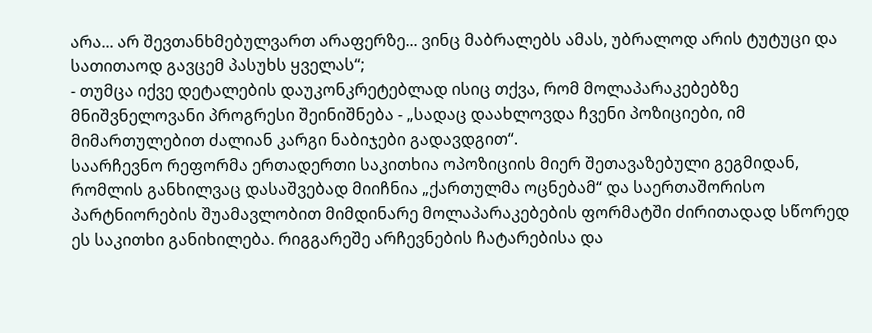არა... არ შევთანხმებულვართ არაფერზე... ვინც მაბრალებს ამას, უბრალოდ არის ტუტუცი და სათითაოდ გავცემ პასუხს ყველას“;
- თუმცა იქვე დეტალების დაუკონკრეტებლად ისიც თქვა, რომ მოლაპარაკებებზე მნიშვნელოვანი პროგრესი შეინიშნება - „სადაც დაახლოვდა ჩვენი პოზიციები, იმ მიმართულებით ძალიან კარგი ნაბიჯები გადავდგით“.
საარჩევნო რეფორმა ერთადერთი საკითხია ოპოზიციის მიერ შეთავაზებული გეგმიდან, რომლის განხილვაც დასაშვებად მიიჩნია „ქართულმა ოცნებამ“ და საერთაშორისო პარტნიორების შუამავლობით მიმდინარე მოლაპარაკებების ფორმატში ძირითადად სწორედ ეს საკითხი განიხილება. რიგგარეშე არჩევნების ჩატარებისა და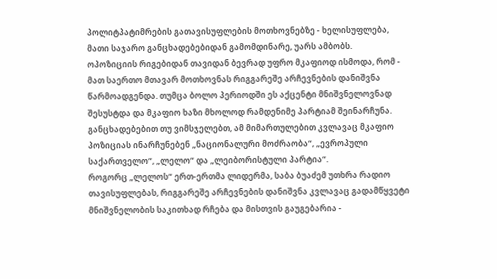პოლიტპატიმრების გათავისუფლების მოთხოვნებზე - ხელისუფლება, მათი საჯარო განცხადებებიდან გამომდინარე, უარს ამბობს.
ოპოზიციის რიგებიდან თავიდან ბევრად უფრო მკაფიოდ ისმოდა, რომ - მათ საერთო მთავარ მოთხოვნას რიგგარეშე არჩევნების დანიშვნა წარმოადგენდა. თუმცა ბოლო პერიოდში ეს აქცენტი მნიშვნელოვნად შესუსტდა და მკაფიო ხაზი მხოლოდ რამდენიმე პარტიამ შეინარჩუნა.
განცხადებებით თუ ვიმსჯელებთ, ამ მიმართულებით კვლავაც მკაფიო პოზიციას ინარჩუნებენ „ნაციონალური მოძრაობა“, „ევროპული საქართველო“, „ლელო“ და „ლეიბორისტული პარტია“.
როგორც „ლელოს“ ერთ-ერთმა ლიდერმა, საბა ბუაძემ უთხრა რადიო თავისუფლებას, რიგგარეშე არჩევნების დანიშვნა კვლავაც გადამწყვეტი მნიშვნელობის საკითხად რჩება და მისთვის გაუგებარია -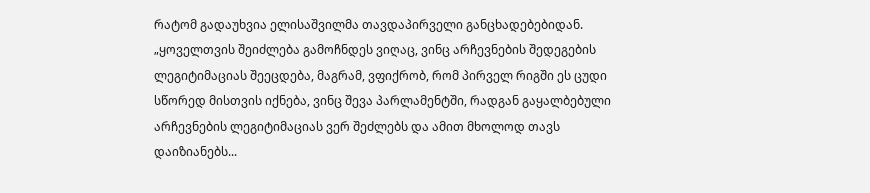რატომ გადაუხვია ელისაშვილმა თავდაპირველი განცხადებებიდან.
„ყოველთვის შეიძლება გამოჩნდეს ვიღაც, ვინც არჩევნების შედეგების ლეგიტიმაციას შეეცდება, მაგრამ, ვფიქრობ, რომ პირველ რიგში ეს ცუდი სწორედ მისთვის იქნება, ვინც შევა პარლამენტში, რადგან გაყალბებული არჩევნების ლეგიტიმაციას ვერ შეძლებს და ამით მხოლოდ თავს დაიზიანებს...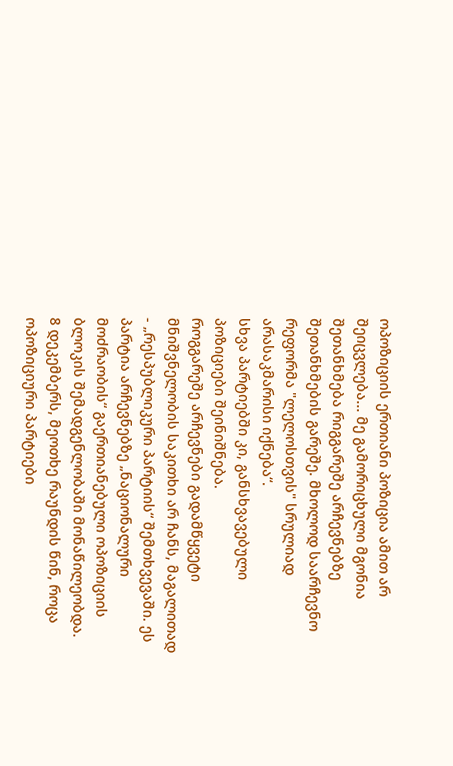ოპოზიციის ერთიანი პოზიცია ამით არ შეიცვლება... მე გამორიცხული მგონია შეთანხმება რიგგარეშე არჩევნებზე შეთანხმების გარეშე. მხოლოდ საარჩევნო რეფორმა "ლელოსთვის" სრულიად არასაკმარისი იქნება“.
სხვა პარტიებში კი, განსხვავებული პოზიციები შეინიშნება.
როგგარეშე არჩევნები გადამწყვეტი მნიშვნელობის საკითხი არ ჩანს, მაგალითად - „რესპუბლიკური პარტიის“ შემთხვევაში. ეს პარტია არჩევნებზე „ნაციონალური მოძრაობის“ გაერთიანებული ოპოზიციის ბლოკის შემადგენლობაში მონაწილეობდა.
8 დეკემბერს, მეოთხე რაუნდის წინ, როცა ოპოზიციური პარტიები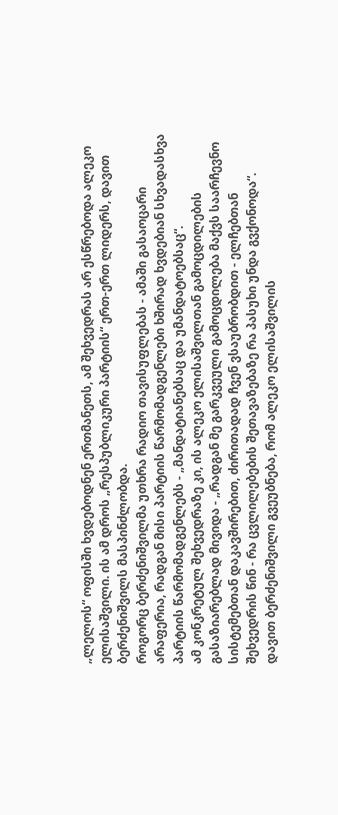„ლელოს“ ოფისში ხვდებოდნენ ერთმანეთს, ამ შეხვედრას არ ესწრებოდა ალეკო ელისაშვილი. ის ამ დროს „რესპუბლიკური პარტიის“ ერთ-ერთ ლიდერს, დავით ბერძენიშვილს მასპინძლობდა.
როგორც ბერძენიშვილმა უთხრა რადიო თავისუფლებას - ამაში გასაოცარი არაფერია, რადგან მისი პარტიის წარმომადგენლები ხშირად ხვდებიან სხვადასხვა პარტიის წარმომადგენლებს - „მანდატიანებსაც და უმანდატოებსაც“.
ამ კონკრეტულ შეხვედრაზე კი, ის ალეკო ელისაშვილთან გამოცდილების გასაზიარებლად მივიდა - „რადგან მე გარკვეული გამოცდილება მაქვს საარჩევნო სისტემებთან დაკავშირებით, ძირითადად ჩვენ ვსაუბრობდით - ელჩებთან შეხვედრის წინ - რა ცვლილებების შეთავაზებაზე რა პასუხი უნდა გვქონოდა“.
დავით ბერძენიშვილი გვეუბნება, რომ ალეკო ელისაშვილის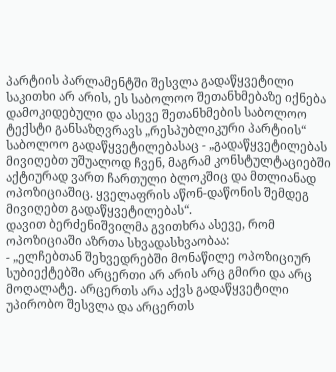პარტიის პარლამენტში შესვლა გადაწყვეტილი საკითხი არ არის, ეს საბოლოო შეთანხმებაზე იქნება დამოკიდებული და ასევე შეთანხმების საბოლოო ტექსტი განსაზღვრავს „რესპუბლიკური პარტიის“ საბოლოო გადაწყვეტილებასაც - „გადაწყვეტილებას მივიღებთ უშუალოდ ჩვენ, მაგრამ კონსტულტაციებში აქტიურად ვართ ჩართული ბლოკშიც და მთლიანად ოპოზიციაშიც. ყველაფრის აწონ-დაწონის შემდეგ მივიღებთ გადაწყვეტილებას“.
დავით ბერძენიშვილმა გვითხრა ასევე, რომ ოპოზიციაში აზრთა სხვადასხვაობაა:
- „ელჩებთან შეხვედრებში მონაწილე ოპოზიციურ სუბიექტებში არცერთი არ არის არც გმირი და არც მოღალატე. არცერთს არა აქვს გადაწყვეტილი უპირობო შესვლა და არცერთს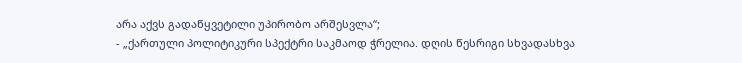არა აქვს გადაწყვეტილი უპირობო არშესვლა“;
- „ქართული პოლიტიკური სპექტრი საკმაოდ ჭრელია. დღის წესრიგი სხვადასხვა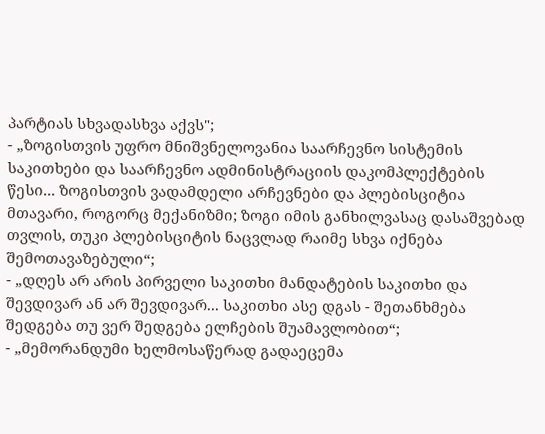პარტიას სხვადასხვა აქვს";
- „ზოგისთვის უფრო მნიშვნელოვანია საარჩევნო სისტემის საკითხები და საარჩევნო ადმინისტრაციის დაკომპლექტების წესი... ზოგისთვის ვადამდელი არჩევნები და პლებისციტია მთავარი, როგორც მექანიზმი; ზოგი იმის განხილვასაც დასაშვებად თვლის, თუკი პლებისციტის ნაცვლად რაიმე სხვა იქნება შემოთავაზებული“;
- „დღეს არ არის პირველი საკითხი მანდატების საკითხი და შევდივარ ან არ შევდივარ... საკითხი ასე დგას - შეთანხმება შედგება თუ ვერ შედგება ელჩების შუამავლობით“;
- „მემორანდუმი ხელმოსაწერად გადაეცემა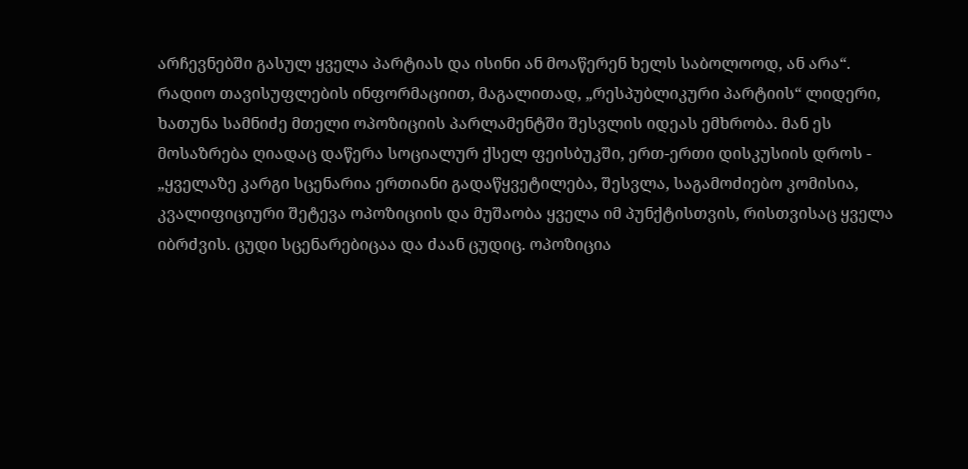არჩევნებში გასულ ყველა პარტიას და ისინი ან მოაწერენ ხელს საბოლოოდ, ან არა“.
რადიო თავისუფლების ინფორმაციით, მაგალითად, „რესპუბლიკური პარტიის“ ლიდერი, ხათუნა სამნიძე მთელი ოპოზიციის პარლამენტში შესვლის იდეას ემხრობა. მან ეს მოსაზრება ღიადაც დაწერა სოციალურ ქსელ ფეისბუკში, ერთ-ერთი დისკუსიის დროს - „ყველაზე კარგი სცენარია ერთიანი გადაწყვეტილება, შესვლა, საგამოძიებო კომისია, კვალიფიციური შეტევა ოპოზიციის და მუშაობა ყველა იმ პუნქტისთვის, რისთვისაც ყველა იბრძვის. ცუდი სცენარებიცაა და ძაან ცუდიც. ოპოზიცია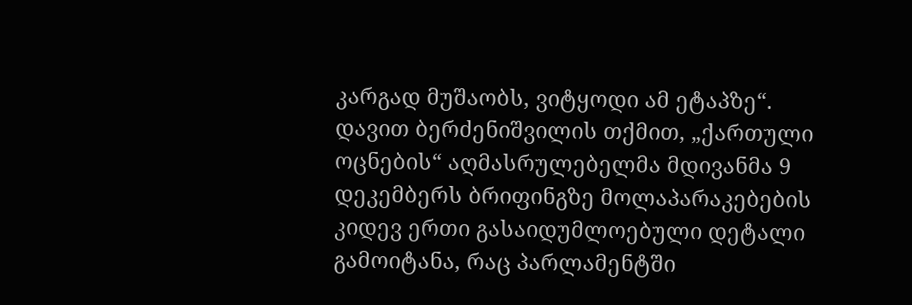კარგად მუშაობს, ვიტყოდი ამ ეტაპზე“.
დავით ბერძენიშვილის თქმით, „ქართული ოცნების“ აღმასრულებელმა მდივანმა 9 დეკემბერს ბრიფინგზე მოლაპარაკებების კიდევ ერთი გასაიდუმლოებული დეტალი გამოიტანა, რაც პარლამენტში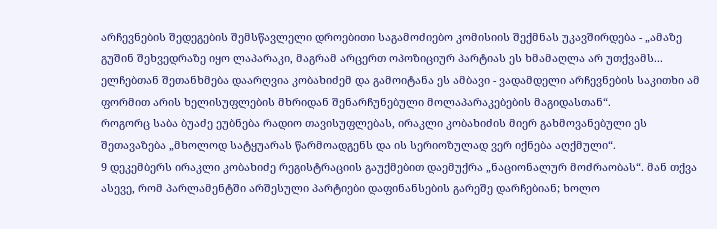არჩევნების შედეგების შემსწავლელი დროებითი საგამოძიებო კომისიის შექმნას უკავშირდება - „ამაზე გუშინ შეხვედრაზე იყო ლაპარაკი, მაგრამ არცერთ ოპოზიციურ პარტიას ეს ხმამაღლა არ უთქვამს... ელჩებთან შეთანხმება დაარღვია კობახიძემ და გამოიტანა ეს ამბავი - ვადამდელი არჩევნების საკითხი ამ ფორმით არის ხელისუფლების მხრიდან შენარჩუნებული მოლაპარაკებების მაგიდასთან“.
როგორც საბა ბუაძე ეუბნება რადიო თავისუფლებას, ირაკლი კობახიძის მიერ გახმოვანებული ეს შეთავაზება „მხოლოდ სატყუარას წარმოადგენს და ის სერიოზულად ვერ იქნება აღქმული“.
9 დეკემბერს ირაკლი კობახიძე რეგისტრაციის გაუქმებით დაემუქრა „ნაციონალურ მოძრაობას“. მან თქვა ასევე, რომ პარლამენტში არშესული პარტიები დაფინანსების გარეშე დარჩებიან; ხოლო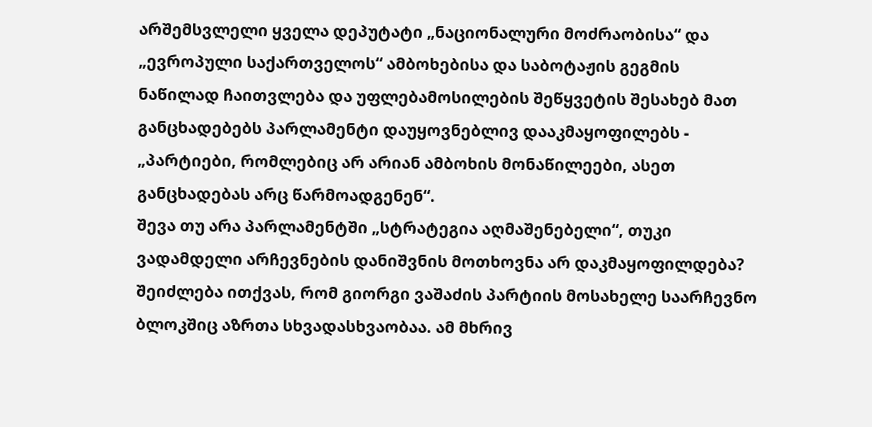არშემსვლელი ყველა დეპუტატი „ნაციონალური მოძრაობისა“ და „ევროპული საქართველოს“ ამბოხებისა და საბოტაჟის გეგმის ნაწილად ჩაითვლება და უფლებამოსილების შეწყვეტის შესახებ მათ განცხადებებს პარლამენტი დაუყოვნებლივ დააკმაყოფილებს - „პარტიები, რომლებიც არ არიან ამბოხის მონაწილეები, ასეთ განცხადებას არც წარმოადგენენ“.
შევა თუ არა პარლამენტში „სტრატეგია აღმაშენებელი“, თუკი ვადამდელი არჩევნების დანიშვნის მოთხოვნა არ დაკმაყოფილდება?
შეიძლება ითქვას, რომ გიორგი ვაშაძის პარტიის მოსახელე საარჩევნო ბლოკშიც აზრთა სხვადასხვაობაა. ამ მხრივ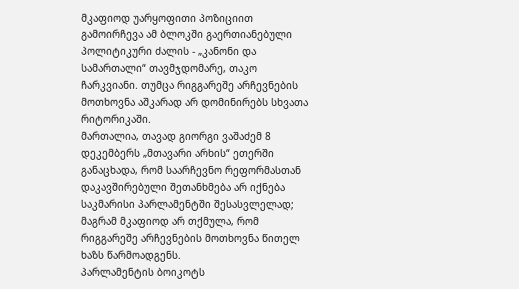მკაფიოდ უარყოფითი პოზიციით გამოირჩევა ამ ბლოკში გაერთიანებული პოლიტიკური ძალის - „კანონი და სამართალი“ თავმჯდომარე, თაკო ჩარკვიანი. თუმცა რიგგარეშე არჩევნების მოთხოვნა აშკარად არ დომინირებს სხვათა რიტორიკაში.
მართალია, თავად გიორგი ვაშაძემ 8 დეკემბერს „მთავარი არხის“ ეთერში განაცხადა, რომ საარჩევნო რეფორმასთან დაკავშირებული შეთანხმება არ იქნება საკმარისი პარლამენტში შესასვლელად; მაგრამ მკაფიოდ არ თქმულა, რომ რიგგარეშე არჩევნების მოთხოვნა წითელ ხაზს წარმოადგენს.
პარლამენტის ბოიკოტს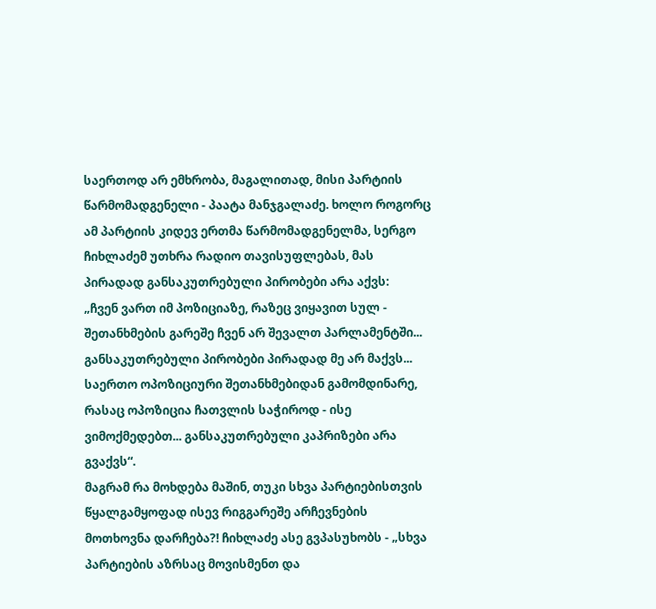საერთოდ არ ემხრობა, მაგალითად, მისი პარტიის წარმომადგენელი - პაატა მანჯგალაძე. ხოლო როგორც ამ პარტიის კიდევ ერთმა წარმომადგენელმა, სერგო ჩიხლაძემ უთხრა რადიო თავისუფლებას, მას პირადად განსაკუთრებული პირობები არა აქვს:
„ჩვენ ვართ იმ პოზიციაზე, რაზეც ვიყავით სულ - შეთანხმების გარეშე ჩვენ არ შევალთ პარლამენტში...
განსაკუთრებული პირობები პირადად მე არ მაქვს... საერთო ოპოზიციური შეთანხმებიდან გამომდინარე, რასაც ოპოზიცია ჩათვლის საჭიროდ - ისე ვიმოქმედებთ... განსაკუთრებული კაპრიზები არა გვაქვს“.
მაგრამ რა მოხდება მაშინ, თუკი სხვა პარტიებისთვის წყალგამყოფად ისევ რიგგარეშე არჩევნების მოთხოვნა დარჩება?! ჩიხლაძე ასე გვპასუხობს - „სხვა პარტიების აზრსაც მოვისმენთ და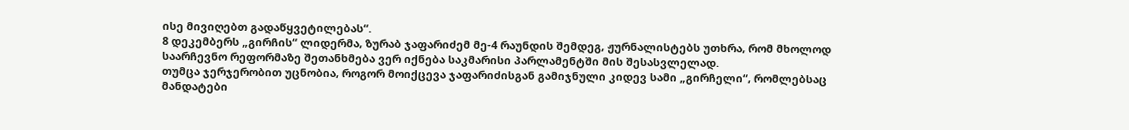ისე მივიღებთ გადაწყვეტილებას“.
8 დეკემბერს „გირჩის“ ლიდერმა, ზურაბ ჯაფარიძემ მე-4 რაუნდის შემდეგ, ჟურნალისტებს უთხრა, რომ მხოლოდ საარჩევნო რეფორმაზე შეთანხმება ვერ იქნება საკმარისი პარლამენტში მის შესასვლელად.
თუმცა ჯერჯერობით უცნობია, როგორ მოიქცევა ჯაფარიძისგან გამიჯნული კიდევ სამი „გირჩელი“, რომლებსაც მანდატები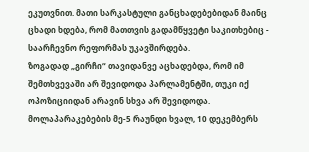ეკუთვნით. მათი სარკასტული განცხადებებიდან მაინც ცხადი ხდება, რომ მათთვის გადამწყვეტი საკითხებიც - საარჩევნო რეფორმას უკავშირდება.
ზოგადად „გირჩი“ თავიდანვე აცხადებდა, რომ იმ შემთხვევაში არ შევიდოდა პარლამენტში, თუკი იქ ოპოზიციიდან არავინ სხვა არ შევიდოდა.
მოლაპარაკებების მე-5 რაუნდი ხვალ, 10 დეკემბერს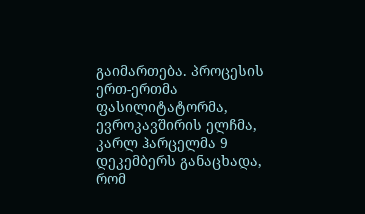გაიმართება. პროცესის ერთ-ერთმა ფასილიტატორმა, ევროკავშირის ელჩმა, კარლ ჰარცელმა 9 დეკემბერს განაცხადა, რომ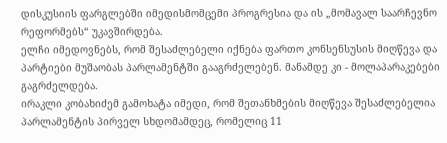დისკუსიის ფარგლებში იმედისმომცემი პროგრესია და ის „მომავალ საარჩევნო რეფორმებს“ უკავშირდება.
ელჩი იმედოვნებს, რომ შესაძლებელი იქნება ფართო კონსენსუსის მიღწევა და პარტიები მუშაობას პარლამენტში გააგრძელებენ. მანამდე კი - მოლაპარაკებები გაგრძელდება.
ირაკლი კობახიძემ გამოხატა იმედი, რომ შეთანხმების მიღწევა შესაძლებელია პარლამენტის პირველ სხდომამდეც, რომელიც 11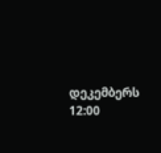დეკემბერს 12:00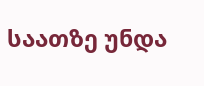საათზე უნდა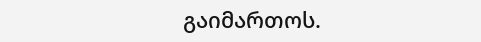გაიმართოს.